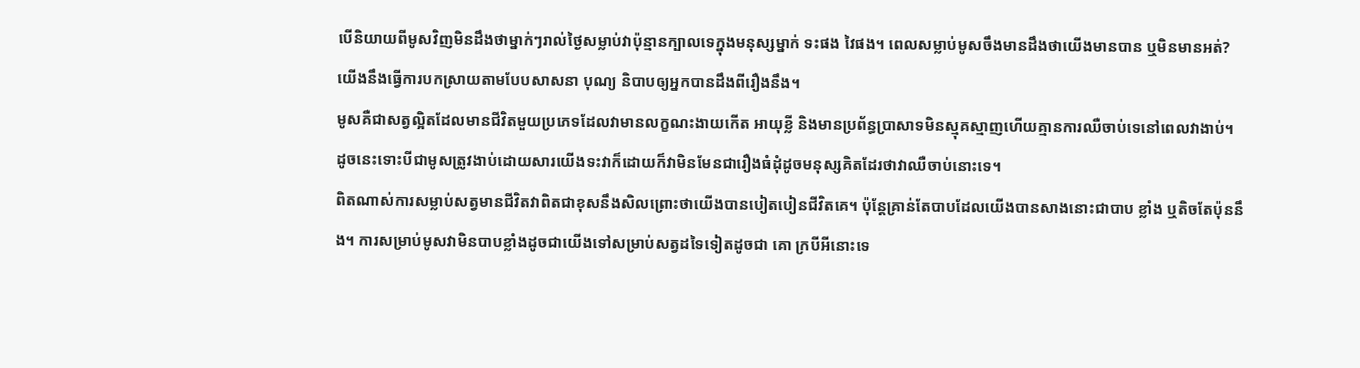បើនិយាយពីមូសវិញមិនដឹងថាម្នាក់ៗរាល់ថ្ងៃសម្លាប់វាប៉ុន្មានក្បាលទេក្នុងមនុស្សម្នាក់ ទះផង វៃផង។ ពេលសម្លាប់មូសចឹងមានដឹងថាយើងមានបាន ឬមិនមានអត់? យើងនឹងធ្វើការបកស្រាយតាមបែបសាសនា បុណ្យ និបាបឲ្យអ្នកបានដឹងពីរឿងនឹង។
មូសគឺជាសត្វល្អិតដែលមានជីវិតមួយប្រភេទដែលវាមានលក្ខណះងាយកើត អាយុខ្លី និងមានប្រព័ន្ធប្រាសាទមិនស្មុគស្មាញហើយគ្មានការឈឺចាប់ទេនៅពេលវាងាប់។ ដូចនេះទោះបីជាមូសត្រូវងាប់ដោយសារយើងទះវាក៏ដោយក៏វាមិនមែនជារឿងធំដុំដូចមនុស្សគិតដែរថាវាឈឺចាប់នោះទេ។
ពិតណាស់ការសម្លាប់សត្វមានជីវិតវាពិតជាខុសនឹងសិលព្រោះថាយើងបានបៀតបៀនជីវិតគេ។ ប៉ុន្តែគ្រាន់តែបាបដែលយើងបានសាងនោះជាបាប ខ្លាំង ឬតិចតែប៉ុននឹង។ ការសម្រាប់មូសវាមិនបាបខ្លាំងដូចជាយើងទៅសម្រាប់សត្វដទៃទៀតដូចជា គោ ក្របីអីនោះទេ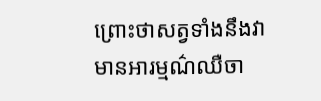ព្រោះថាសត្វទាំងនឹងវាមានអារម្មណ៌ឈឺចា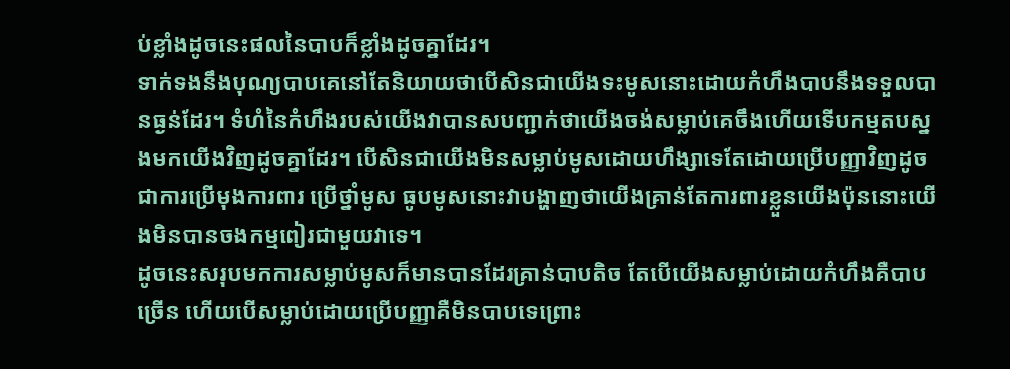ប់ខ្លាំងដូចនេះផលនៃបាបក៏ខ្លាំងដូចគ្នាដែរ។
ទាក់ទងនឹងបុណ្យបាបគេនៅតែនិយាយថាបើសិនជាយើងទះមូសនោះដោយកំហឹងបាបនឹងទទួលបានធ្ងន់ដែរ។ ទំហំនៃកំហឹងរបស់យើងវាបានសបញ្ជាក់ថាយើងចង់សម្លាប់គេចឹងហើយទើបកម្មតបស្នងមកយើងវិញដូចគ្នាដែរ។ បើសិនជាយើងមិនសម្លាប់មូសដោយហឹង្សាទេតែដោយប្រើបញ្ញាវិញដូចជាការប្រើមុងការពារ ប្រើថ្នាំមូស ធូបមូសនោះវាបង្ហាញថាយើងគ្រាន់តែការពារខ្លួនយើងប៉ុននោះយើងមិនបានចងកម្មពៀរជាមួយវាទេ។
ដូចនេះសរុបមកការសម្លាប់មូសក៏មានបានដែរគ្រាន់បាបតិច តែបើយើងសម្លាប់ដោយកំហឹងគឺបាបច្រើន ហើយបើសម្លាប់ដោយប្រើបញ្ញាគឺមិនបាបទេព្រោះ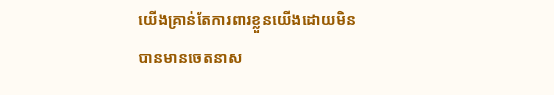យើងគ្រាន់តែការពារខ្លួនយើងដោយមិនបានមានចេតនាស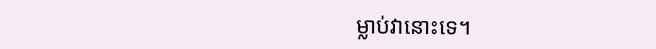ម្លាប់វានោះទេ។